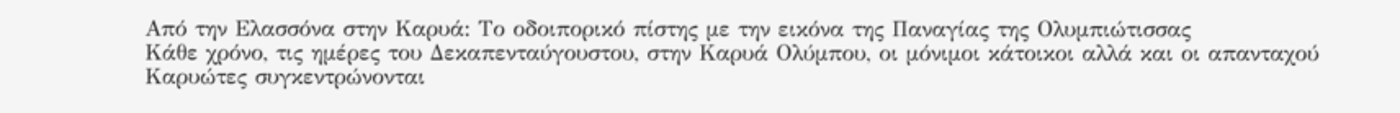Από την Ελασσόνα στην Καρυά: Το οδοιπορικό πίστης με την εικόνα της Παναγίας της Ολυμπιώτισσας
Κάθε χρόνο, τις ημέρες του Δεκαπενταύγουστου, στην Καρυά Ολύμπου, οι μόνιμοι κάτοικοι αλλά και οι απανταχού Καρυώτες συγκεντρώνονται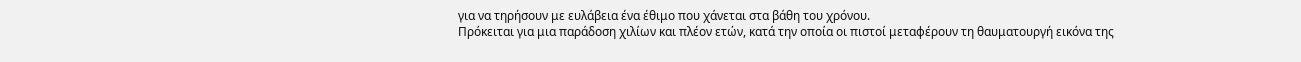για να τηρήσουν με ευλάβεια ένα έθιμο που χάνεται στα βάθη του χρόνου.
Πρόκειται για μια παράδοση χιλίων και πλέον ετών, κατά την οποία οι πιστοί μεταφέρουν τη θαυματουργή εικόνα της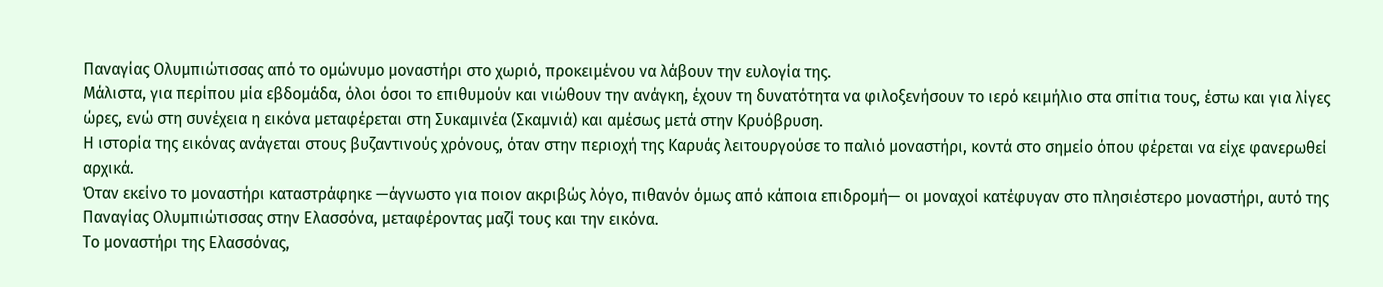Παναγίας Ολυμπιώτισσας από το ομώνυμο μοναστήρι στο χωριό, προκειμένου να λάβουν την ευλογία της.
Μάλιστα, για περίπου μία εβδομάδα, όλοι όσοι το επιθυμούν και νιώθουν την ανάγκη, έχουν τη δυνατότητα να φιλοξενήσουν το ιερό κειμήλιο στα σπίτια τους, έστω και για λίγες ώρες, ενώ στη συνέχεια η εικόνα μεταφέρεται στη Συκαμινέα (Σκαμνιά) και αμέσως μετά στην Κρυόβρυση.
Η ιστορία της εικόνας ανάγεται στους βυζαντινούς χρόνους, όταν στην περιοχή της Καρυάς λειτουργούσε το παλιό μοναστήρι, κοντά στο σημείο όπου φέρεται να είχε φανερωθεί αρχικά.
Όταν εκείνο το μοναστήρι καταστράφηκε —άγνωστο για ποιον ακριβώς λόγο, πιθανόν όμως από κάποια επιδρομή— οι μοναχοί κατέφυγαν στο πλησιέστερο μοναστήρι, αυτό της Παναγίας Ολυμπιώτισσας στην Ελασσόνα, μεταφέροντας μαζί τους και την εικόνα.
Το μοναστήρι της Ελασσόνας,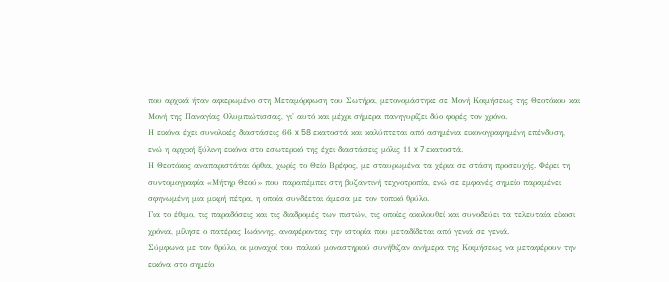που αρχικά ήταν αφιερωμένο στη Μεταμόρφωση του Σωτήρα, μετονομάστηκε σε Μονή Κοιμήσεως της Θεοτόκου και Μονή της Παναγίας Ολυμπιώτισσας, γι' αυτό και μέχρι σήμερα πανηγυρίζει δύο φορές τον χρόνο.
Η εικόνα έχει συνολικές διαστάσεις 66 x 58 εκατοστά και καλύπτεται από ασημένια εικονογραφημένη επένδυση, ενώ η αρχική ξύλινη εικόνα στο εσωτερικό της έχει διαστάσεις μόλις 11 x 7 εκατοστά.
Η Θεοτόκος αναπαριστάται όρθια, χωρίς το Θείο Βρέφος, με σταυρωμένα τα χέρια σε στάση προσευχής. Φέρει τη συντομογραφία «Μήτηρ Θεού» που παραπέμπει στη βυζαντινή τεχνοτροπία, ενώ σε εμφανές σημείο παραμένει σφηνωμένη μια μικρή πέτρα, η οποία συνδέεται άμεσα με τον τοπικό θρύλο.
Για το έθιμο, τις παραδόσεις και τις διαδρομές των πιστών, τις οποίες ακολουθεί και συνοδεύει τα τελευταία είκοσι χρόνια, μίλησε ο πατέρας Ιωάννης, αναφέροντας την ιστορία που μεταδίδεται από γενιά σε γενιά.
Σύμφωνα με τον θρύλο, οι μοναχοί του παλιού μοναστηριού συνήθιζαν ανήμερα της Κοιμήσεως να μεταφέρουν την εικόνα στο σημείο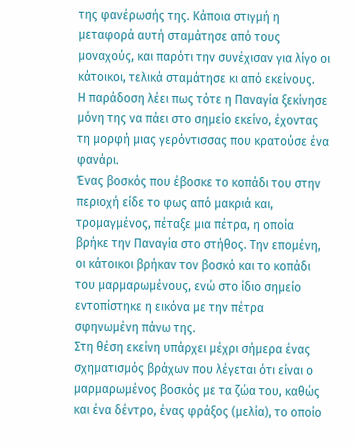της φανέρωσής της. Κάποια στιγμή η μεταφορά αυτή σταμάτησε από τους μοναχούς, και παρότι την συνέχισαν για λίγο οι κάτοικοι, τελικά σταμάτησε κι από εκείνους.
Η παράδοση λέει πως τότε η Παναγία ξεκίνησε μόνη της να πάει στο σημείο εκείνο, έχοντας τη μορφή μιας γερόντισσας που κρατούσε ένα φανάρι.
Ένας βοσκός που έβοσκε το κοπάδι του στην περιοχή είδε το φως από μακριά και, τρομαγμένος, πέταξε μια πέτρα, η οποία βρήκε την Παναγία στο στήθος. Την επομένη, οι κάτοικοι βρήκαν τον βοσκό και το κοπάδι του μαρμαρωμένους, ενώ στο ίδιο σημείο εντοπίστηκε η εικόνα με την πέτρα σφηνωμένη πάνω της.
Στη θέση εκείνη υπάρχει μέχρι σήμερα ένας σχηματισμός βράχων που λέγεται ότι είναι ο μαρμαρωμένος βοσκός με τα ζώα του, καθώς και ένα δέντρο, ένας φράξος (μελία), το οποίο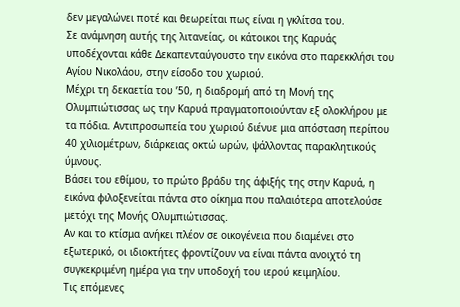δεν μεγαλώνει ποτέ και θεωρείται πως είναι η γκλίτσα του.
Σε ανάμνηση αυτής της λιτανείας, οι κάτοικοι της Καρυάς υποδέχονται κάθε Δεκαπενταύγουστο την εικόνα στο παρεκκλήσι του Αγίου Νικολάου, στην είσοδο του χωριού.
Μέχρι τη δεκαετία του ’50, η διαδρομή από τη Μονή της Ολυμπιώτισσας ως την Καρυά πραγματοποιούνταν εξ ολοκλήρου με τα πόδια. Αντιπροσωπεία του χωριού διένυε μια απόσταση περίπου 40 χιλιομέτρων, διάρκειας οκτώ ωρών, ψάλλοντας παρακλητικούς ύμνους.
Βάσει του εθίμου, το πρώτο βράδυ της άφιξής της στην Καρυά, η εικόνα φιλοξενείται πάντα στο οίκημα που παλαιότερα αποτελούσε μετόχι της Μονής Ολυμπιώτισσας.
Αν και το κτίσμα ανήκει πλέον σε οικογένεια που διαμένει στο εξωτερικό, οι ιδιοκτήτες φροντίζουν να είναι πάντα ανοιχτό τη συγκεκριμένη ημέρα για την υποδοχή του ιερού κειμηλίου.
Τις επόμενες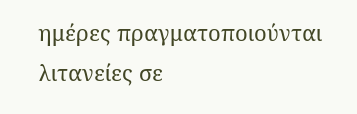ημέρες πραγματοποιούνται λιτανείες σε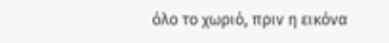όλο το χωριό, πριν η εικόνα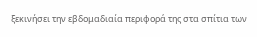ξεκινήσει την εβδομαδιαία περιφορά της στα σπίτια των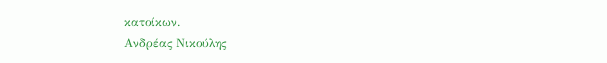κατοίκων.
Ανδρέας Νικούλης